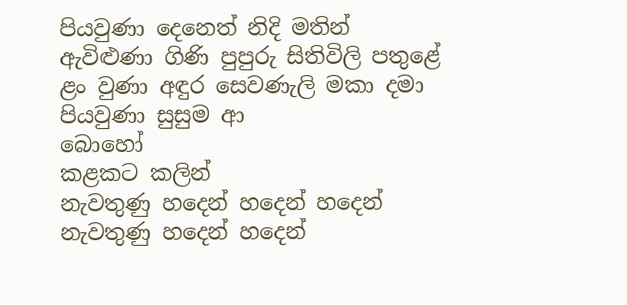පියවුණා දෙනෙත් නිදි මතින්
ඇවිළුණා ගිණි පුපුරු සිතිවිලි පතුළේ
ළං වුණා අඳුර සෙවණැලි මකා දමා
පියවුණා සුසුම ආ
බොහෝ
කළකට කලින්
නැවතුණු හදෙන් හදෙන් හදෙන්
නැවතුණු හදෙන් හදෙන්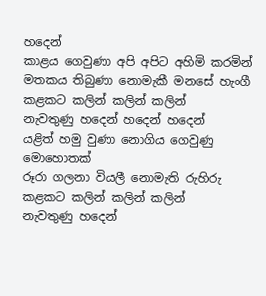හදෙන්
කාළය ගෙවුණා අපි අපිට අහිමි කරමින්
මතකය තිබුණා නොමැකී මනසේ හැංගී
කළකට කලින් කලින් කලින්
නැවතුණු හදෙන් හදෙන් හදෙන්
යළිත් හමු වුණා නොගිය ගෙවුණු මොහොතක්
රූරා ගලනා වියලී නොමැති රුහිරු
කළකට කලින් කලින් කලින්
නැවතුණු හදෙන්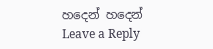හදෙන් හදෙන්
Leave a Reply